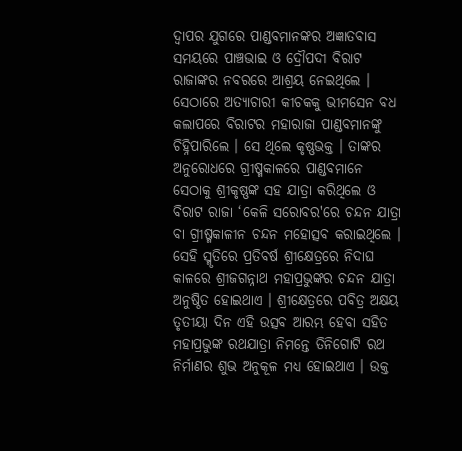ଦ୍ୱାପର ଯୁଗରେ ପାଣ୍ଡବମାନଙ୍କର ଅଜ୍ଞାତବାସ ସମୟରେ ପାଞ୍ଚଭାଇ ଓ ଦ୍ରୌପଦୀ ବିରାଟ ରାଜାଙ୍କର ନବରରେ ଆଶ୍ରୟ ନେଇଥିଲେ । ସେଠାରେ ଅତ୍ୟାଚାରୀ କୀଚକକୁ ଭୀମସେନ ବଧ କଲାପରେ ବିରାଟର ମହାରାଜା ପାଣ୍ଡବମାନଙ୍କୁ ଚିହ୍ନିପାରିଲେ । ସେ ଥିଲେ କୃଷ୍ଣଭକ୍ତ । ତାଙ୍କର ଅନୁରୋଧରେ ଗ୍ରୀଷ୍ମକାଳରେ ପାଣ୍ଡବମାନେ ସେଠାକୁ ଶ୍ରୀକୃଷ୍ଣଙ୍କ ସହ ଯାତ୍ରା କରିଥିଲେ ଓ ବିରାଟ ରାଜା ‘କେଳି ସରୋବର'ରେ ଚନ୍ଦନ ଯାତ୍ରା ବା ଗ୍ରୀଷ୍ମକାଳୀନ ଚନ୍ଦନ ମହୋତ୍ସବ କରାଇଥିଲେ । ସେହି ସ୍ମୃତିରେ ପ୍ରତିବର୍ଷ ଶ୍ରୀକ୍ଷେତ୍ରରେ ନିଦାଘ କାଳରେ ଶ୍ରୀଜଗନ୍ନାଥ ମହାପ୍ରଭୁଙ୍କର ଚନ୍ଦନ ଯାତ୍ରା ଅନୁଷ୍ଠିତ ହୋଇଥାଏ । ଶ୍ରୀକ୍ଷେତ୍ରରେ ପବିତ୍ର ଅକ୍ଷୟ ତୃତୀୟା ଦିନ ଏହି ଉତ୍ସବ ଆରମ୍ଭ ହେବା ସହିତ ମହାପ୍ରଭୁଙ୍କ ରଥଯାତ୍ରା ନିମନ୍ତେ ତିନିଗୋଟି ରଥ ନିର୍ମାଣର ଶୁଭ ଅନୁକୂଳ ମଧ୍ୟ ହୋଇଥାଏ । ଉକ୍ତ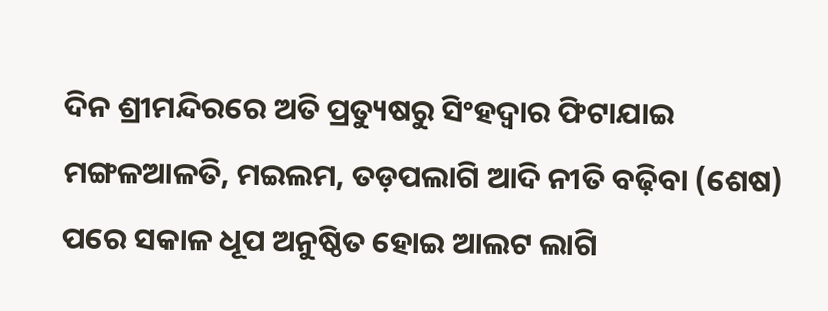ଦିନ ଶ୍ରୀମନ୍ଦିରରେ ଅତି ପ୍ରତ୍ୟୁଷରୁ ସିଂହଦ୍ୱାର ଫିଟାଯାଇ ମଙ୍ଗଳଆଳତି, ମଇଲମ, ତଡ଼ପଲାଗି ଆଦି ନୀତି ବଢ଼ିବା (ଶେଷ) ପରେ ସକାଳ ଧୂପ ଅନୁଷ୍ଠିତ ହୋଇ ଆଲଟ ଲାଗି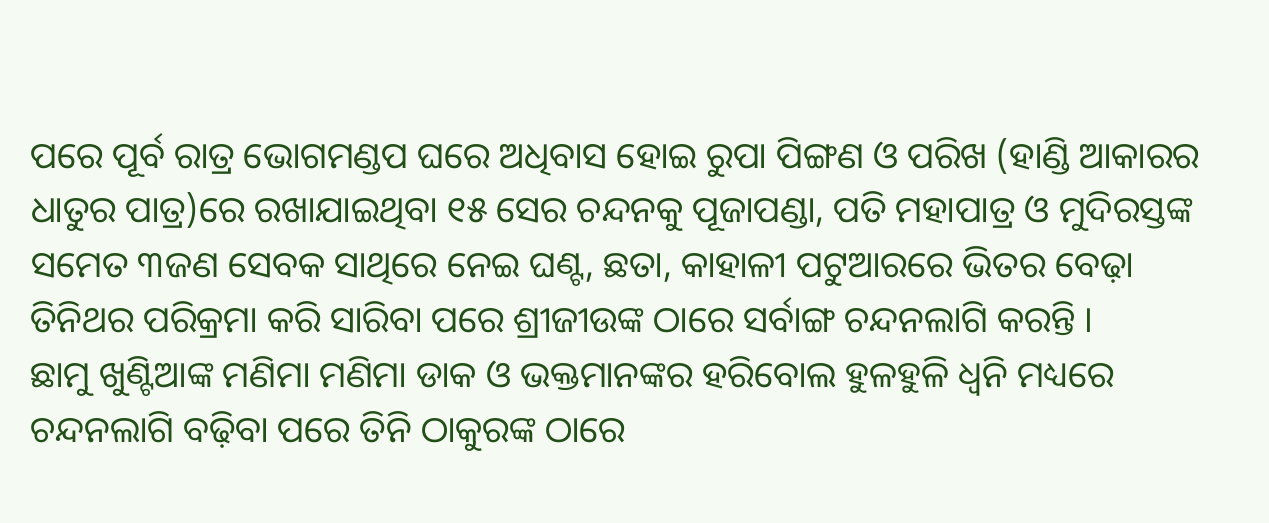ପରେ ପୂର୍ବ ରାତ୍ର ଭୋଗମଣ୍ଡପ ଘରେ ଅଧିବାସ ହୋଇ ରୁପା ପିଙ୍ଗଣ ଓ ପରିଖ (ହାଣ୍ଡି ଆକାରର ଧାତୁର ପାତ୍ର)ରେ ରଖାଯାଇଥିବା ୧୫ ସେର ଚନ୍ଦନକୁ ପୂଜାପଣ୍ଡା, ପତି ମହାପାତ୍ର ଓ ମୁଦିରସ୍ତଙ୍କ ସମେତ ୩ଜଣ ସେବକ ସାଥିରେ ନେଇ ଘଣ୍ଟ, ଛତା, କାହାଳୀ ପଟୁଆରରେ ଭିତର ବେଢ଼ା ତିନିଥର ପରିକ୍ରମା କରି ସାରିବା ପରେ ଶ୍ରୀଜୀଉଙ୍କ ଠାରେ ସର୍ବାଙ୍ଗ ଚନ୍ଦନଲାଗି କରନ୍ତି ।
ଛାମୁ ଖୁଣ୍ଟିଆଙ୍କ ମଣିମା ମଣିମା ଡାକ ଓ ଭକ୍ତମାନଙ୍କର ହରିବୋଲ ହୁଳହୁଳି ଧ୍ୱନି ମଧ୍ୟରେ ଚନ୍ଦନଲାଗି ବଢ଼ିବା ପରେ ତିନି ଠାକୁରଙ୍କ ଠାରେ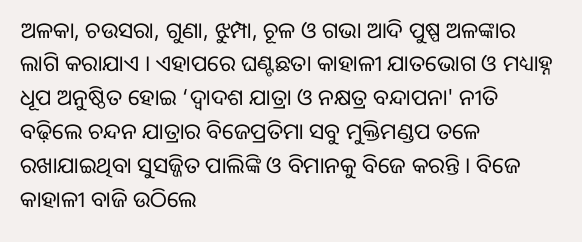ଅଳକା, ଚଉସରା, ଗୁଣା, ଝୁମ୍ପା, ଚୂଳ ଓ ଗଭା ଆଦି ପୁଷ୍ପ ଅଳଙ୍କାର ଲାଗି କରାଯାଏ । ଏହାପରେ ଘଣ୍ଟଛତା କାହାଳୀ ଯାତଭୋଗ ଓ ମଧ୍ୟାହ୍ନ ଧୂପ ଅନୁଷ୍ଠିତ ହୋଇ ‘ଦ୍ୱାଦଶ ଯାତ୍ରା ଓ ନକ୍ଷତ୍ର ବନ୍ଦାପନା' ନୀତି ବଢ଼ିଲେ ଚନ୍ଦନ ଯାତ୍ରାର ବିଜେପ୍ରତିମା ସବୁ ମୁକ୍ତିମଣ୍ଡପ ତଳେ ରଖାଯାଇଥିବା ସୁସଜ୍ଜିତ ପାଲିଙ୍କି ଓ ବିମାନକୁ ବିଜେ କରନ୍ତି । ବିଜେ କାହାଳୀ ବାଜି ଉଠିଲେ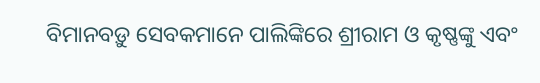ବିମାନବଡ଼ୁ ସେବକମାନେ ପାଲିଙ୍କିରେ ଶ୍ରୀରାମ ଓ କୃଷ୍ଣଙ୍କୁ ଏବଂ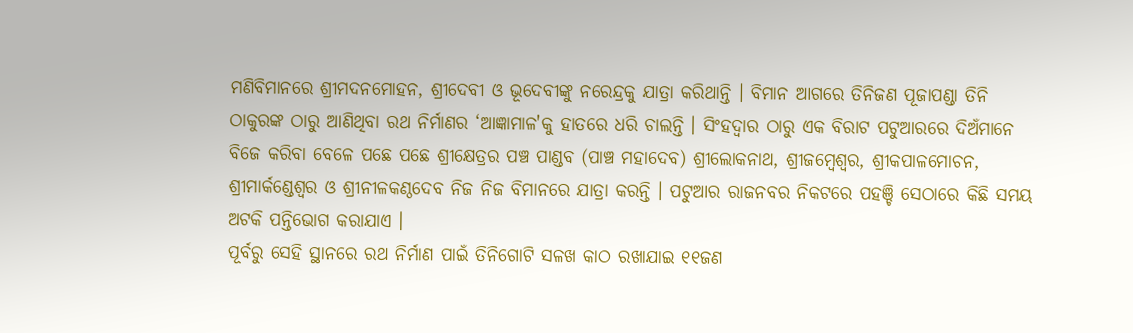ମଣିବିମାନରେ ଶ୍ରୀମଦନମୋହନ, ଶ୍ରୀଦେବୀ ଓ ଭୂଦେବୀଙ୍କୁ ନରେନ୍ଦ୍ରକୁ ଯାତ୍ରା କରିଥାନ୍ତି । ବିମାନ ଆଗରେ ତିନିଜଣ ପୂଜାପଣ୍ଡା ତିନି ଠାକୁରଙ୍କ ଠାରୁ ଆଣିଥିବା ରଥ ନିର୍ମାଣର ‘ଆଜ୍ଞାମାଳ'କୁ ହାତରେ ଧରି ଚାଲନ୍ତି । ସିଂହଦ୍ୱାର ଠାରୁ ଏକ ବିରାଟ ପଟୁଆରରେ ଦିଅଁମାନେ ବିଜେ କରିବା ବେଳେ ପଛେ ପଛେ ଶ୍ରୀକ୍ଷେତ୍ରର ପଞ୍ଚ ପାଣ୍ଡବ (ପାଞ୍ଚ ମହାଦେବ) ଶ୍ରୀଲୋକନାଥ, ଶ୍ରୀଜମ୍ବେଶ୍ୱର, ଶ୍ରୀକପାଳମୋଚନ, ଶ୍ରୀମାର୍କଣ୍ଡେଶ୍ୱର ଓ ଶ୍ରୀନୀଳକଣ୍ଠଦେବ ନିଜ ନିଜ ବିମାନରେ ଯାତ୍ରା କରନ୍ତି । ପଟୁଆର ରାଜନବର ନିକଟରେ ପହଞ୍ଚି ସେଠାରେ କିଛି ସମୟ ଅଟକି ପନ୍ତିଭୋଗ କରାଯାଏ ।
ପୂର୍ବରୁ ସେହି ସ୍ଥାନରେ ରଥ ନିର୍ମାଣ ପାଇଁ ତିନିଗୋଟି ସଳଖ କାଠ ରଖାଯାଇ ୧୧ଜଣ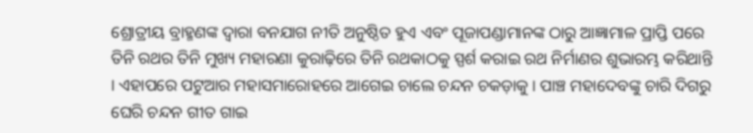ଶ୍ରୋତ୍ରୀୟ ବ୍ରାହ୍ମଣଙ୍କ ଦ୍ୱାରା ବନଯାଗ ନୀତି ଅନୁଷ୍ଠିତ ହୁଏ ଏବଂ ପୂଜାପଣ୍ଡାମାନଙ୍କ ଠାରୁ ଆଜ୍ଞାମାଳ ପ୍ରାପ୍ତି ପରେ ତିନି ରଥର ତିନି ମୁଖ୍ୟ ମହାରଣା କୁରାଢ଼ିରେ ତିନି ରଥକାଠକୁ ସ୍ପର୍ଶ କରାଇ ରଥ ନିର୍ମାଣର ଶୁଭାରମ୍ଭ କରିଥାନ୍ତି । ଏହାପରେ ପଟୁଆର ମହାସମାରୋହରେ ଆଗେଇ ଚାଲେ ଚନ୍ଦନ ଚକଡ଼ାକୁ । ପାଞ୍ଚ ମହାଦେବଙ୍କୁ ଚାରି ଦିଗରୁ ଘେରି ଚନ୍ଦନ ଗୀତ ଗାଇ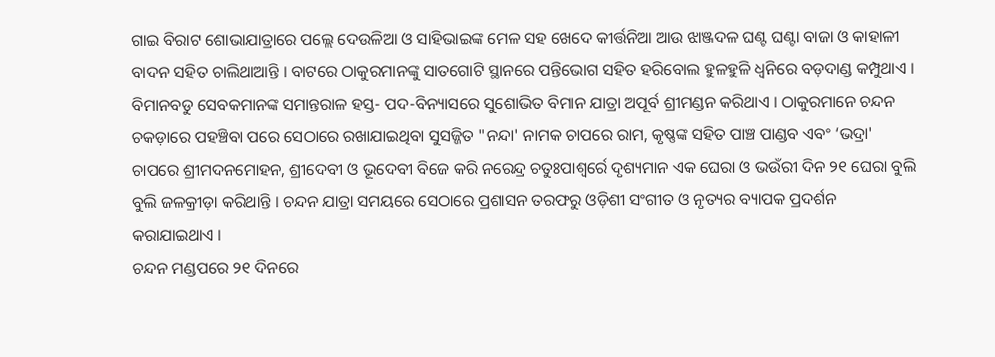ଗାଇ ବିରାଟ ଶୋଭାଯାତ୍ରାରେ ପଲ୍ଲେ ଦେଉଳିଆ ଓ ସାହିଭାଇଙ୍କ ମେଳ ସହ ଖେଦେ କୀର୍ତ୍ତନିଆ ଆଉ ଝାଞ୍ଜଦଳ ଘଣ୍ଟ ଘଣ୍ଟା ବାଜା ଓ କାହାଳୀ ବାଦନ ସହିତ ଚାଲିଥାଆନ୍ତି । ବାଟରେ ଠାକୁରମାନଙ୍କୁ ସାତଗୋଟି ସ୍ଥାନରେ ପନ୍ତିଭୋଗ ସହିତ ହରିବୋଲ ହୁଳହୁଳି ଧ୍ୱନିରେ ବଡ଼ଦାଣ୍ଡ କମ୍ପୁଥାଏ । ବିମାନବଡୁ ସେବକମାନଙ୍କ ସମାନ୍ତରାଳ ହସ୍ତ- ପଦ-ବିନ୍ୟାସରେ ସୁଶୋଭିତ ବିମାନ ଯାତ୍ରା ଅପୂର୍ବ ଶ୍ରୀମଣ୍ଡନ କରିଥାଏ । ଠାକୁରମାନେ ଚନ୍ଦନ ଚକଡ଼ାରେ ପହଞ୍ଚିବା ପରେ ସେଠାରେ ରଖାଯାଇଥିବା ସୁସଜ୍ଜିତ "ନନ୍ଦା' ନାମକ ଚାପରେ ରାମ, କୃଷ୍ଣଙ୍କ ସହିତ ପାଞ୍ଚ ପାଣ୍ଡବ ଏବଂ ‘ଭଦ୍ରା' ଚାପରେ ଶ୍ରୀମଦନମୋହନ, ଶ୍ରୀଦେବୀ ଓ ଭୂଦେବୀ ବିଜେ କରି ନରେନ୍ଦ୍ର ଚତୁଃପାଶ୍ୱର୍ରେ ଦୃଶ୍ୟମାନ ଏକ ଘେରା ଓ ଭଉଁରୀ ଦିନ ୨୧ ଘେରା ବୁଲି ବୁଲି ଜଳକ୍ରୀଡ଼ା କରିଥାନ୍ତି । ଚନ୍ଦନ ଯାତ୍ରା ସମୟରେ ସେଠାରେ ପ୍ରଶାସନ ତରଫରୁ ଓଡ଼ିଶୀ ସଂଗୀତ ଓ ନୃତ୍ୟର ବ୍ୟାପକ ପ୍ରଦର୍ଶନ କରାଯାଇଥାଏ ।
ଚନ୍ଦନ ମଣ୍ଡପରେ ୨୧ ଦିନରେ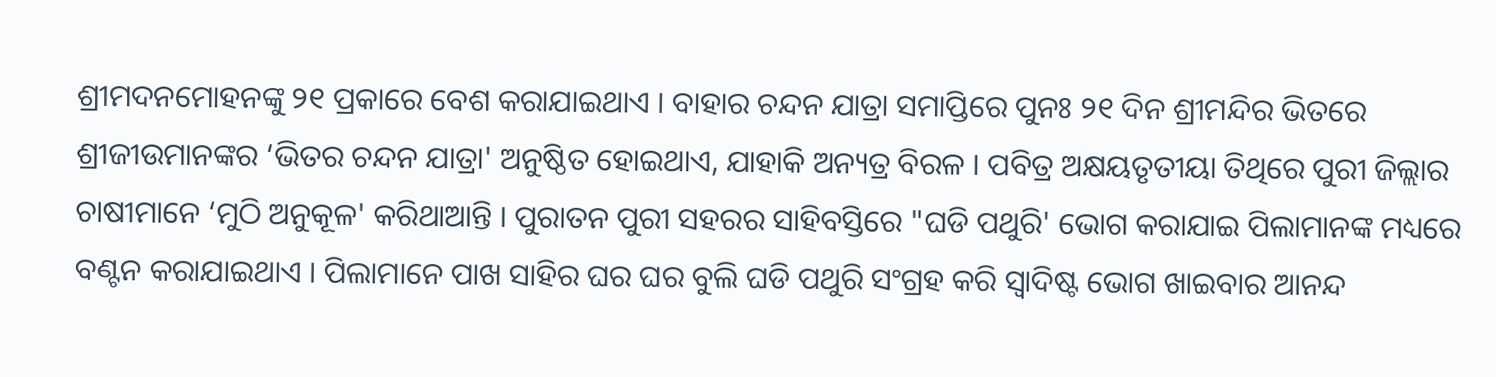ଶ୍ରୀମଦନମୋହନଙ୍କୁ ୨୧ ପ୍ରକାରେ ବେଶ କରାଯାଇଥାଏ । ବାହାର ଚନ୍ଦନ ଯାତ୍ରା ସମାପ୍ତିରେ ପୁନଃ ୨୧ ଦିନ ଶ୍ରୀମନ୍ଦିର ଭିତରେ ଶ୍ରୀଜୀଉମାନଙ୍କର ‘ଭିତର ଚନ୍ଦନ ଯାତ୍ରା' ଅନୁଷ୍ଠିତ ହୋଇଥାଏ, ଯାହାକି ଅନ୍ୟତ୍ର ବିରଳ । ପବିତ୍ର ଅକ୍ଷୟତୃତୀୟା ତିଥିରେ ପୁରୀ ଜିଲ୍ଲାର ଚାଷୀମାନେ ‘ମୁଠି ଅନୁକୂଳ' କରିଥାଆନ୍ତି । ପୁରାତନ ପୁରୀ ସହରର ସାହିବସ୍ତିରେ "ଘଡି ପଥୁରି' ଭୋଗ କରାଯାଇ ପିଲାମାନଙ୍କ ମଧ୍ୟରେ ବଣ୍ଟନ କରାଯାଇଥାଏ । ପିଲାମାନେ ପାଖ ସାହିର ଘର ଘର ବୁଲି ଘଡି ପଥୁରି ସଂଗ୍ରହ କରି ସ୍ୱାଦିଷ୍ଟ ଭୋଗ ଖାଇବାର ଆନନ୍ଦ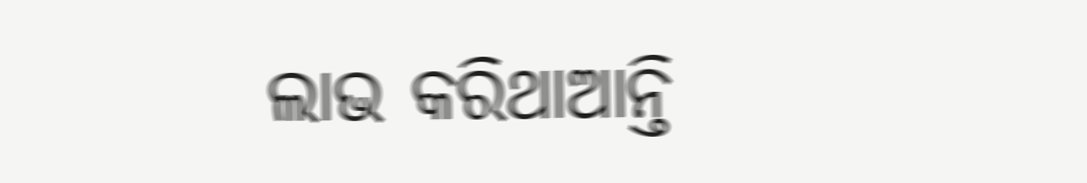ଲାଭ କରିଥାଆନ୍ତି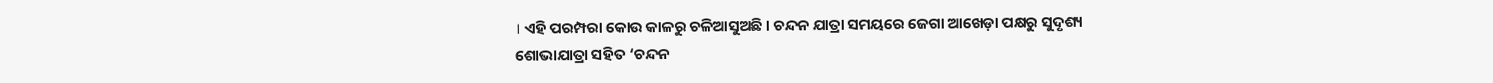। ଏହି ପରମ୍ପରା କୋଉ କାଳରୁ ଚଳିଆସୁଅଛି । ଚନ୍ଦନ ଯାତ୍ରା ସମୟରେ ଜେଗା ଆଖେଡ଼ା ପକ୍ଷରୁ ସୁଦୃଶ୍ୟ ଶୋଭାଯାତ୍ରା ସହିତ ‘ଚନ୍ଦନ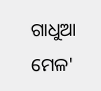ଗାଧୁଆ ମେଳ'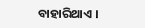ବାହାରିଥାଏ ।